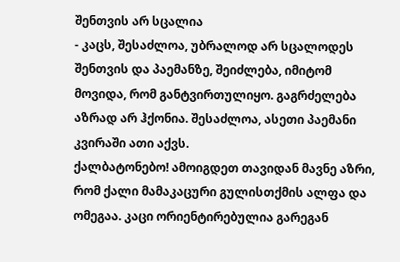შენთვის არ სცალია
- კაცს, შესაძლოა, უბრალოდ არ სცალოდეს შენთვის და პაემანზე, შეიძლება, იმიტომ მოვიდა, რომ განტვირთულიყო. გაგრძელება აზრად არ ჰქონია. შესაძლოა, ასეთი პაემანი კვირაში ათი აქვს.
ქალბატონებო! ამოიგდეთ თავიდან მავნე აზრი, რომ ქალი მამაკაცური გულისთქმის ალფა და ომეგაა. კაცი ორიენტირებულია გარეგან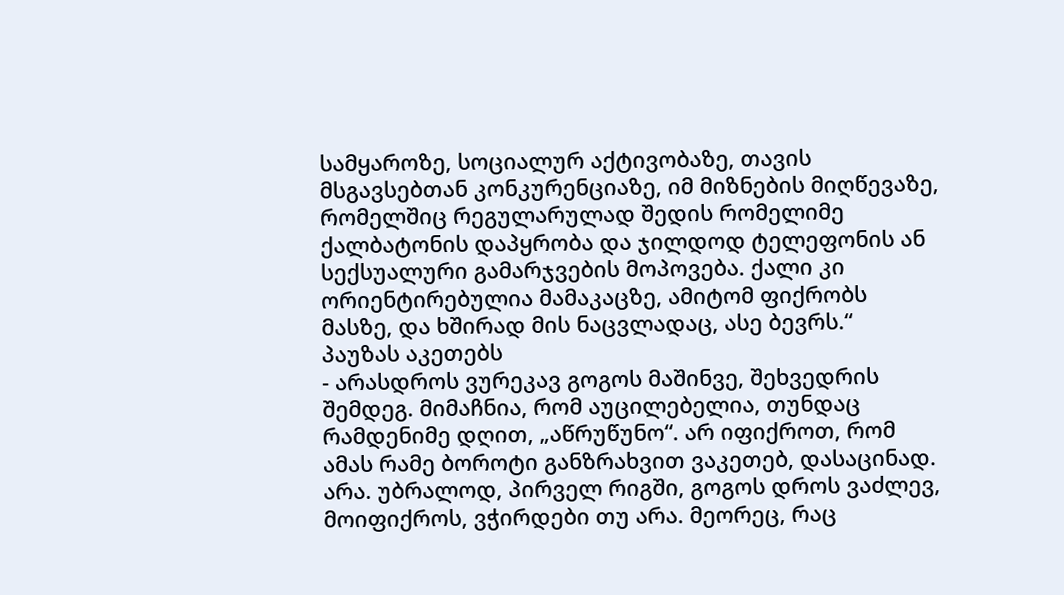სამყაროზე, სოციალურ აქტივობაზე, თავის მსგავსებთან კონკურენციაზე, იმ მიზნების მიღწევაზე, რომელშიც რეგულარულად შედის რომელიმე ქალბატონის დაპყრობა და ჯილდოდ ტელეფონის ან სექსუალური გამარჯვების მოპოვება. ქალი კი ორიენტირებულია მამაკაცზე, ამიტომ ფიქრობს მასზე, და ხშირად მის ნაცვლადაც, ასე ბევრს.“
პაუზას აკეთებს
- არასდროს ვურეკავ გოგოს მაშინვე, შეხვედრის შემდეგ. მიმაჩნია, რომ აუცილებელია, თუნდაც რამდენიმე დღით, „აწრუწუნო“. არ იფიქროთ, რომ ამას რამე ბოროტი განზრახვით ვაკეთებ, დასაცინად. არა. უბრალოდ, პირველ რიგში, გოგოს დროს ვაძლევ, მოიფიქროს, ვჭირდები თუ არა. მეორეც, რაც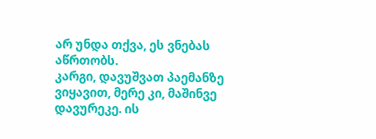არ უნდა თქვა, ეს ვნებას აწრთობს.
კარგი, დავუშვათ პაემანზე ვიყავით, მერე კი, მაშინვე დავურეკე. ის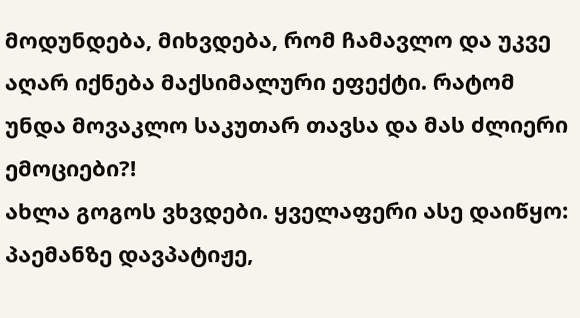მოდუნდება, მიხვდება, რომ ჩამავლო და უკვე აღარ იქნება მაქსიმალური ეფექტი. რატომ უნდა მოვაკლო საკუთარ თავსა და მას ძლიერი ემოციები?!
ახლა გოგოს ვხვდები. ყველაფერი ასე დაიწყო: პაემანზე დავპატიჟე,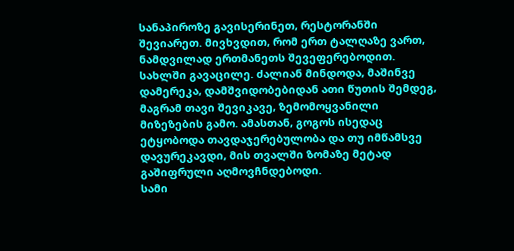სანაპიროზე გავისერინეთ, რესტორანში შევიარეთ. მივხვდით, რომ ერთ ტალღაზე ვართ, ნამდვილად ერთმანეთს შევეფერებოდით. სახლში გავაცილე. ძალიან მინდოდა, მაშინვე დამერეკა, დამშვიდობებიდან ათი წუთის შემდეგ, მაგრამ თავი შევიკავე, ზემომოყვანილი მიზეზების გამო. ამასთან, გოგოს ისედაც ეტყობოდა თავდაჯერებულობა და თუ იმწამსვე დავურეკავდი, მის თვალში ზომაზე მეტად გაშიფრული აღმოვჩნდებოდი.
სამი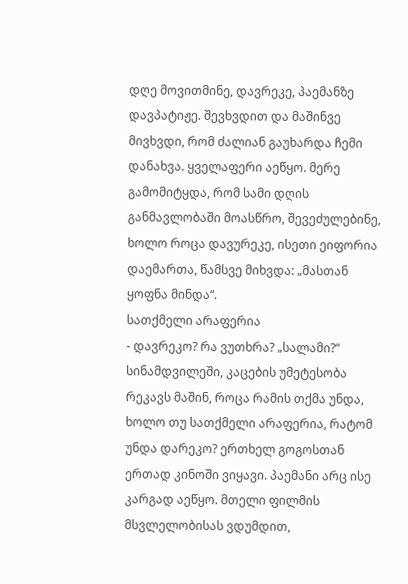დღე მოვითმინე, დავრეკე, პაემანზე დავპატიჟე. შევხვდით და მაშინვე მივხვდი, რომ ძალიან გაუხარდა ჩემი დანახვა. ყველაფერი აეწყო. მერე გამომიტყდა, რომ სამი დღის განმავლობაში მოასწრო, შევეძულებინე, ხოლო როცა დავურეკე, ისეთი ეიფორია დაემართა, წამსვე მიხვდა: „მასთან ყოფნა მინდა“.
სათქმელი არაფერია
- დავრეკო? რა ვუთხრა? „სალამი?“ სინამდვილეში, კაცების უმეტესობა რეკავს მაშინ, როცა რამის თქმა უნდა, ხოლო თუ სათქმელი არაფერია, რატომ უნდა დარეკო? ერთხელ გოგოსთან ერთად კინოში ვიყავი. პაემანი არც ისე კარგად აეწყო. მთელი ფილმის მსვლელობისას ვდუმდით,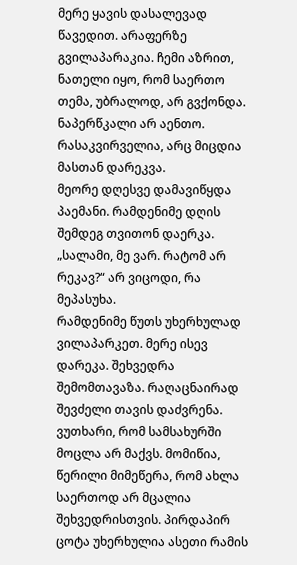მერე ყავის დასალევად წავედით. არაფერზე გვილაპარაკია. ჩემი აზრით, ნათელი იყო, რომ საერთო თემა, უბრალოდ, არ გვქონდა. ნაპერწკალი არ აენთო. რასაკვირველია, არც მიცდია მასთან დარეკვა.
მეორე დღესვე დამავიწყდა პაემანი. რამდენიმე დღის შემდეგ თვითონ დაერკა. „სალამი, მე ვარ. რატომ არ რეკავ?“ არ ვიცოდი, რა მეპასუხა.
რამდენიმე წუთს უხერხულად ვილაპარკეთ. მერე ისევ დარეკა. შეხვედრა შემომთავაზა. რაღაცნაირად შევძელი თავის დაძვრენა. ვუთხარი, რომ სამსახურში მოცლა არ მაქვს. მომიწია, წერილი მიმეწერა, რომ ახლა საერთოდ არ მცალია შეხვედრისთვის. პირდაპირ ცოტა უხერხულია ასეთი რამის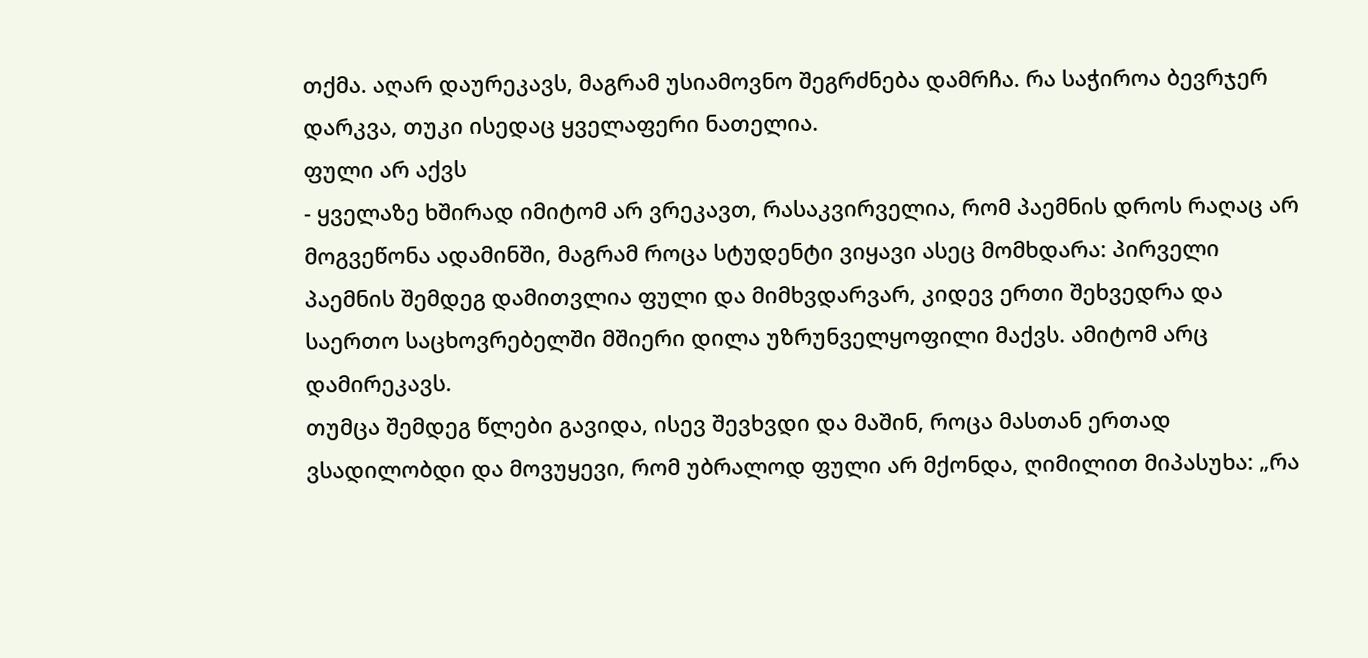თქმა. აღარ დაურეკავს, მაგრამ უსიამოვნო შეგრძნება დამრჩა. რა საჭიროა ბევრჯერ დარკვა, თუკი ისედაც ყველაფერი ნათელია.
ფული არ აქვს
- ყველაზე ხშირად იმიტომ არ ვრეკავთ, რასაკვირველია, რომ პაემნის დროს რაღაც არ მოგვეწონა ადამინში, მაგრამ როცა სტუდენტი ვიყავი ასეც მომხდარა: პირველი პაემნის შემდეგ დამითვლია ფული და მიმხვდარვარ, კიდევ ერთი შეხვედრა და საერთო საცხოვრებელში მშიერი დილა უზრუნველყოფილი მაქვს. ამიტომ არც დამირეკავს.
თუმცა შემდეგ წლები გავიდა, ისევ შევხვდი და მაშინ, როცა მასთან ერთად ვსადილობდი და მოვუყევი, რომ უბრალოდ ფული არ მქონდა, ღიმილით მიპასუხა: „რა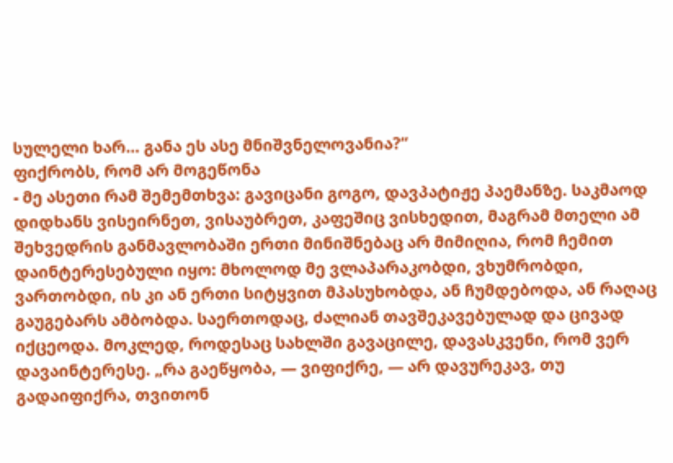სულელი ხარ… განა ეს ასე მნიშვნელოვანია?“
ფიქრობს, რომ არ მოგეწონა
- მე ასეთი რამ შემემთხვა: გავიცანი გოგო, დავპატიჟე პაემანზე. საკმაოდ დიდხანს ვისეირნეთ, ვისაუბრეთ, კაფეშიც ვისხედით, მაგრამ მთელი ამ შეხვედრის განმავლობაში ერთი მინიშნებაც არ მიმიღია, რომ ჩემით დაინტერესებული იყო: მხოლოდ მე ვლაპარაკობდი, ვხუმრობდი, ვართობდი, ის კი ან ერთი სიტყვით მპასუხობდა, ან ჩუმდებოდა, ან რაღაც გაუგებარს ამბობდა. საერთოდაც, ძალიან თავშეკავებულად და ცივად იქცეოდა. მოკლედ, როდესაც სახლში გავაცილე, დავასკვენი, რომ ვერ დავაინტერესე. „რა გაეწყობა, — ვიფიქრე, — არ დავურეკავ, თუ გადაიფიქრა, თვითონ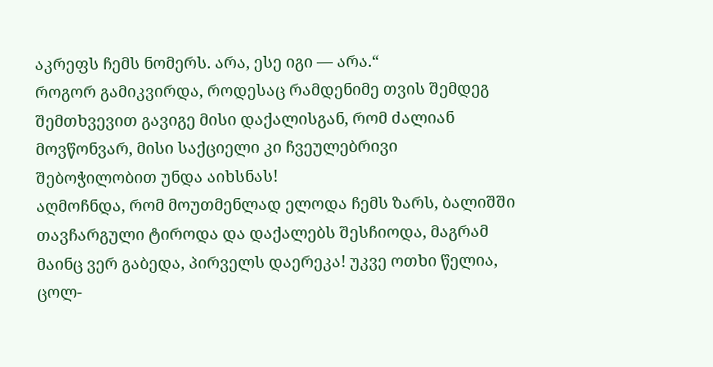აკრეფს ჩემს ნომერს. არა, ესე იგი — არა.“
როგორ გამიკვირდა, როდესაც რამდენიმე თვის შემდეგ შემთხვევით გავიგე მისი დაქალისგან, რომ ძალიან მოვწონვარ, მისი საქციელი კი ჩვეულებრივი შებოჭილობით უნდა აიხსნას!
აღმოჩნდა, რომ მოუთმენლად ელოდა ჩემს ზარს, ბალიშში თავჩარგული ტიროდა და დაქალებს შესჩიოდა, მაგრამ მაინც ვერ გაბედა, პირველს დაერეკა! უკვე ოთხი წელია, ცოლ-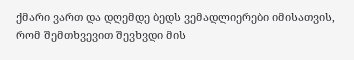ქმარი ვართ და დღემდე ბედს ვემადლიერები იმისათვის, რომ შემთხვევით შევხვდი მის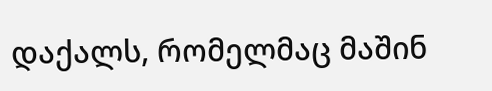დაქალს, რომელმაც მაშინ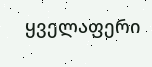ყველაფერი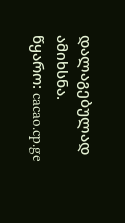დალაგებულად ამიხსნა.
წყარო: cacao.cp.ge